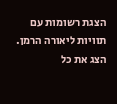הצגת רשומות עם תוויות ליאורה הרמן. הצג את כל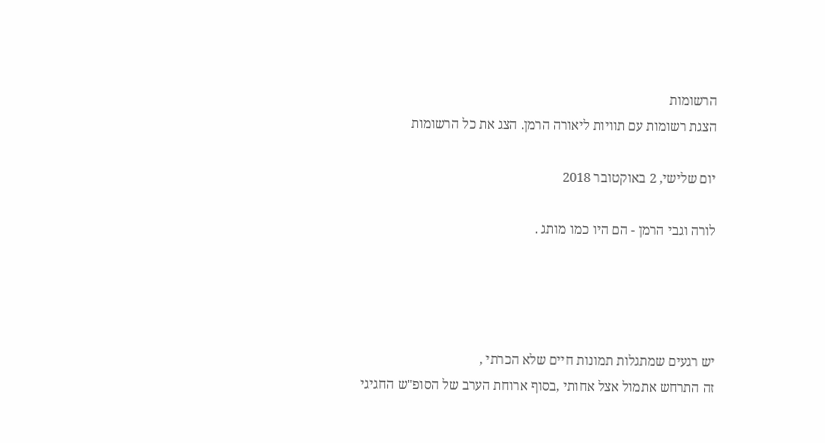הרשומות
הצגת רשומות עם תוויות ליאורה הרמן. הצג את כל הרשומות

יום שלישי, 2 באוקטובר 2018

לורה וגבי הרמן - הם היו כמו מותג .




יש רגעים שמתגלות תמונות חיים שלא הכרתי ,
זה התרחש אתמול אצל אחותי ,בסוף ארוחת הערב של הסופ"ש החגיגי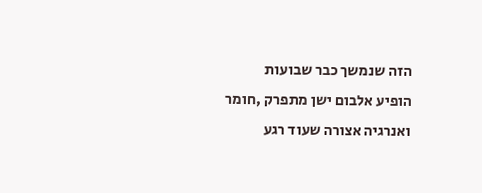הזה שנמשך כבר שבועות
הופיע אלבום ישן מתפרק ,חומר ואנרגיה אצורה שעוד רגע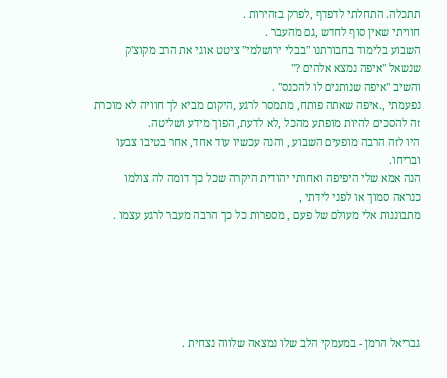תתכלה. התחלתי לדפדף ,לפרק בזהירות .
חוויתי שאין סוף לחדש ,גם מהעבר .
השבוע בלימוד בחבורתנו "בבלי ירושלמי" ציטט אוגי את הרב מקוצ'ק שנשאל "איפה נמצא אלהים ?"
והשיב "איפה שנותנים לו להכנס" .
נפעמתי ,.איפה שאתה פותח, מתמסר לרגע ,היקום מביא לך חוויה לא מוכרת
זה להסכים להיות מופתע מהכל ,לא לדעת, הפוך מידע ושליטה.
היו לזה הרבה מופעים השבוע , והנה עכשיו עוד אחד, אחר בטיבו צבעו ובריחו.
הנה אמא שלי היפיפה ואחותי יהודית היקרה שכל כך דומה לה צולמו כנראה סמוך או לפני לידתי ,
מתבוננות אלי מעולם של פעם , מספרות כל כך הרבה מעבר לרגע עצמו .






גבריאל הרמן - במעמקי הלב שלו נמצאה שלווה נצחית .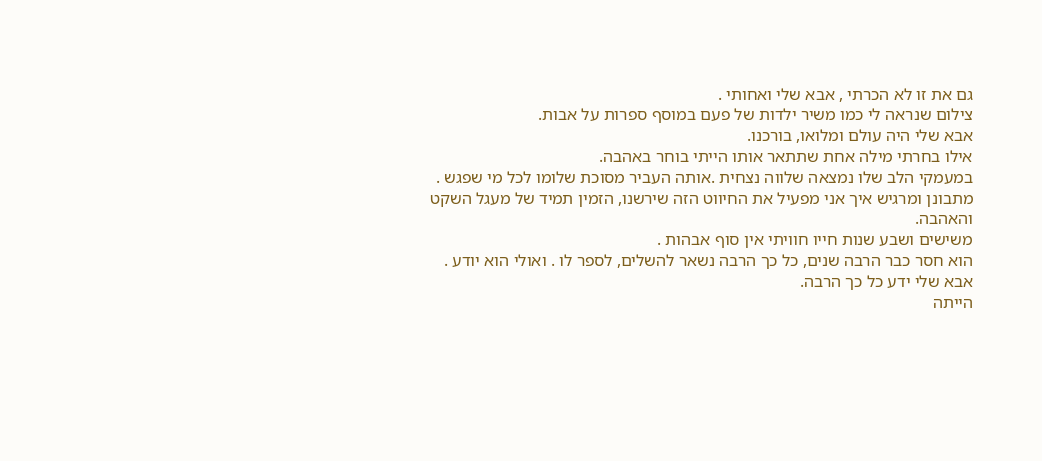גם את זו לא הכרתי , אבא שלי ואחותי .
צילום שנראה לי כמו משיר ילדות של פעם במוסף ספרות על אבות.
אבא שלי היה עולם ומלואו, בורכנו.
אילו בחרתי מילה אחת שתתאר אותו הייתי בוחר באהבה.
במעמקי הלב שלו נמצאה שלווה נצחית .אותה העביר מסוכת שלומו לכל מי שפגש .
מתבונן ומרגיש איך אני מפעיל את החיווט הזה שירשנו, הזמין תמיד של מעגל השקט והאהבה.
משישים ושבע שנות חייו חוויתי אין סוף אבהות .
הוא חסר כבר הרבה שנים, כל כך הרבה נשאר להשלים, לספר לו . ואולי הוא יודע .
אבא שלי ידע כל כך הרבה.
הייתה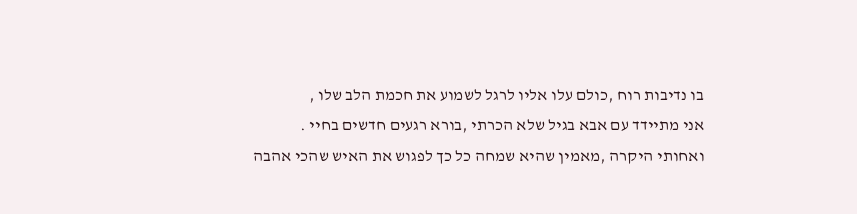בו נדיבות רוח ,כולם עלו אליו לרגל לשמוע את חכמת הלב שלו ,
אני מתיידד עם אבא בגיל שלא הכרתי ,בורא רגעים חדשים בחיי .
ואחותי היקרה ,מאמין שהיא שמחה כל כך לפגוש את האיש שהכי אהבה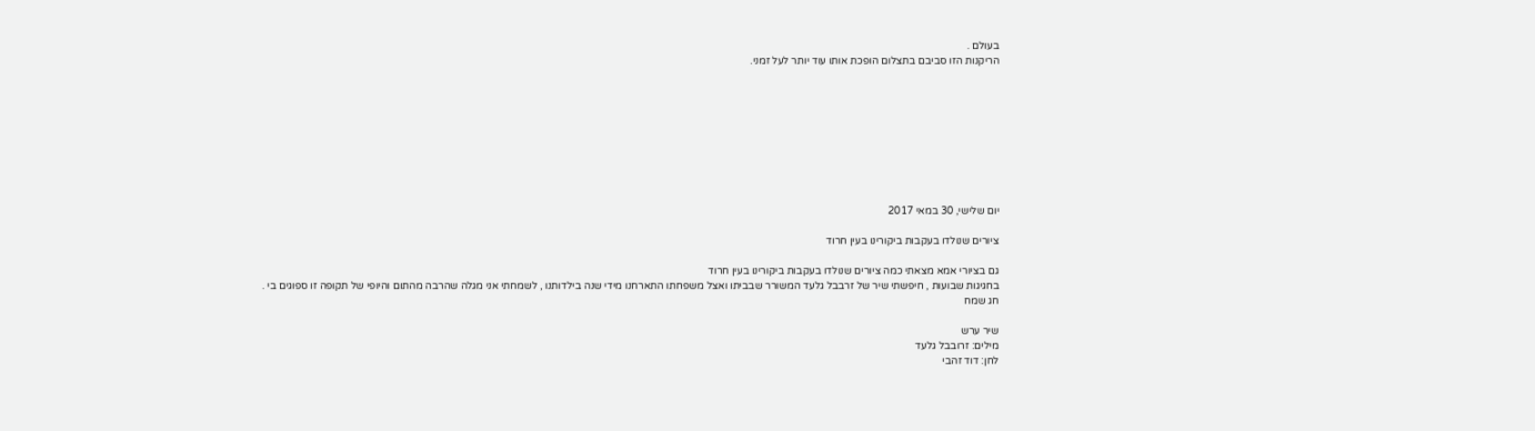בעולם .
הריקנות הזו סביבם בתצלום הופכת אותו עוד יותר לעל זמני.









יום שלישי, 30 במאי 2017

ציורים שנולדו בעקבות ביקורינו בעין חרוד

גם בציורי אמא מצאתי כמה ציורים שנולדו בעקבות ביקורינו בעין חרוד
בחגיגות שבועות , חיפשתי שיר של זרבבל גלעד המשורר שבביתו ואצל משפחתו התארחנו מידי שנה בילדותנו , לשמחתי אני מגלה שהרבה מהתום והיופי של תקופה זו ספוגים בי .
חג שמח

שיר ערש
מילים: זרובבל גלעד
לחן: דוד זהבי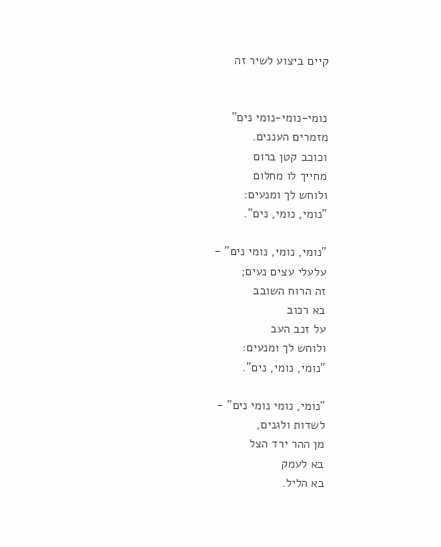קיים ביצוע לשיר זה


נומי-נומי-נומי נים"
מזמרים העננים.
וכוכב קטן ברום
מחייך לו מחלום
ולוחש לך ומנעים:
"נומי, נומי, נים".

"נומי, נומי, נומי נים" -
עלעלי עצים נעים;
זה הרוח השובב
בא רכוב
על זנב העב
ולוחש לך ומנעים:
"נומי, נומי, נים".

"נומי, נומי נומי נים" -
לשדות ולגנים,
מן ההר ירד הצל
בא לעמק
בא הליל.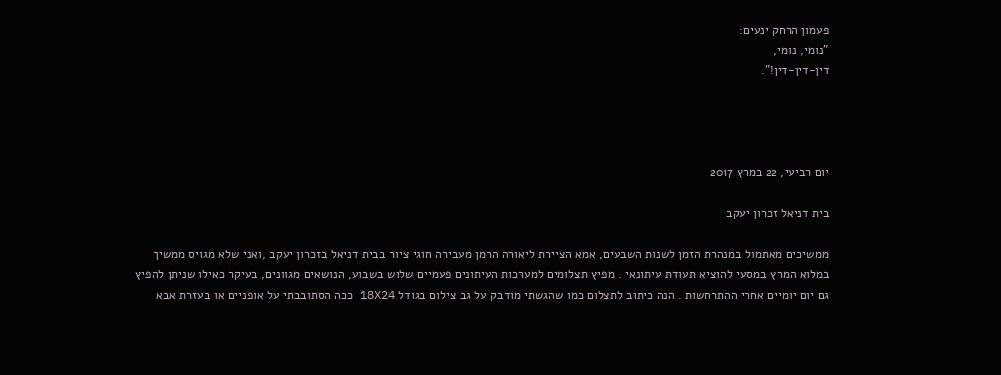פעמון הרחק ינעים:
"נומי, נומי,
דין-דין-דין!".




יום רביעי, 22 במרץ 2017

בית דניאל זכרון יעקב

ממשיכים מאתמול במנהרת הזמן לשנות השבעים, אמא הציירת ליאורה הרמן מעבירה חוגי ציור בבית דניאל בזכרון יעקב ,ואני שלא מגויס ממשיך במלוא המרץ במסעי להוציא תעודת עיתונאי . מפיץ תצלומים למערכות העיתונים פעמיים שלוש בשבוע, הנושאים מגוונים, בעיקר כאילו שניתן להפיץ גם יום יומיים אחרי ההתרחשות . הנה כיתוב לתצלום כמו שהגשתי מודבק על גב צילום בגודל 18X24 ככה הסתובבתי על אופניים או בעזרת אבא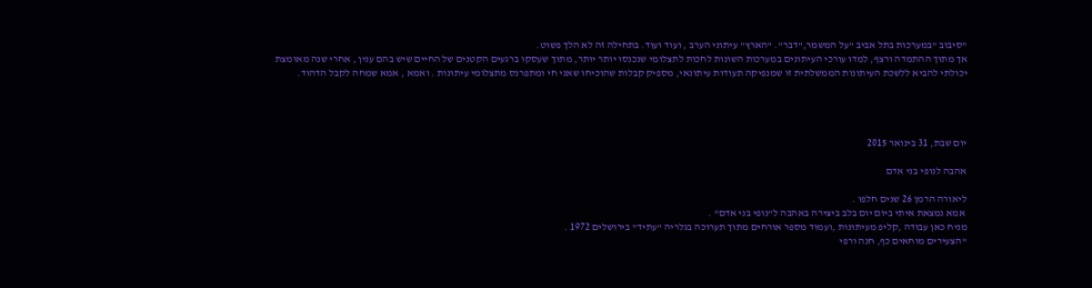"סיבוב "במערכות בתל אביב "על המשמר,"דבר". "הארץ" עיתוני הערב , ועוד ועוד. בתחילה זה לא הלך פשוט.
אך מתוך ההתמדה ורצף, למדו עורכי העיתונים במערכות השונות לחכות לתצלומי שנכנסו יותר יותר, מתוך שעסקו ברגעים הקטנים של החיים שיש בהם ענין , אחרי שנה מאומצת יכולתי להביא ללשכת העיתונות הממשלתית זו שמנפיקה תעודות עיתונאי, מספיק קבלות שהוכיחו שאני חי ומתפרנס מתצלומי עיתונות . ואמא , אמא שמחה לקבל הדהוד.




יום שבת, 31 בינואר 2015

אהבה לנופי בני אדם

ליאורה הרמן 26 שנים חלפו .
 אמא נמצאת איתי ביום יום בלב ביצירה באהבה ל"נופי בני אדם" .
מניח כאן עבודה ,קליפ מעיתונות ,ועמוד מספר אורחים מתוך תערוכה בגלריה "עתיד" בירושלים 1972 .
"הצעירים מוחאים כף, חנה ורפי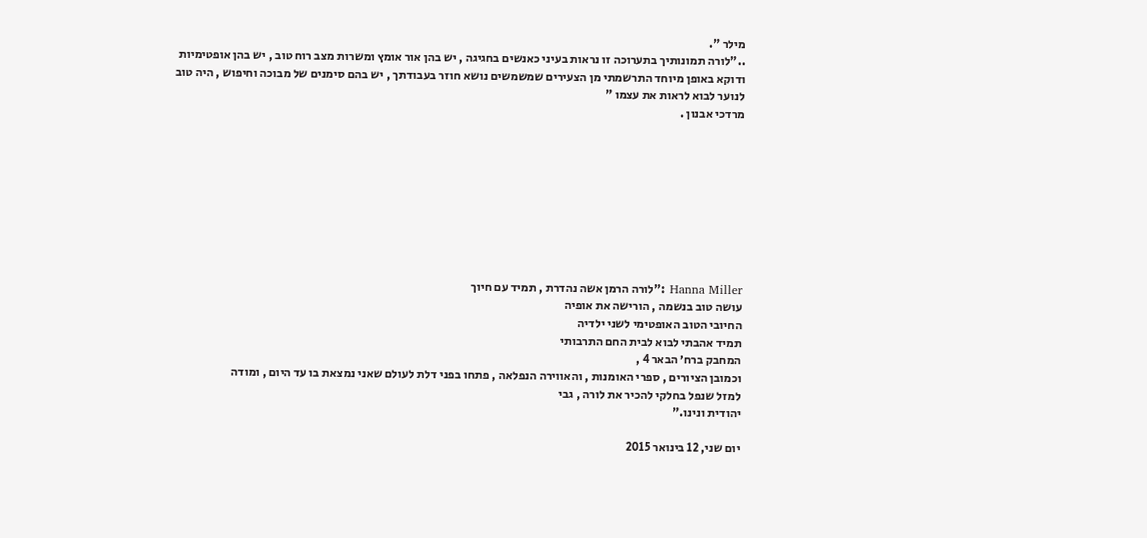מילר ".
.."לורה תמונותיך בתערוכה זו נראות בעיני כאנשים בחגיגה , יש בהן אור אומץ ומשרות מצב רוח טוב , יש בהן אופטימיות ודוקא באופן מיוחד התרשמתי מן הצעירים שמשמשים נושא חוזר בעבודתך , יש בהם סימנים של מבוכה וחיפוש , היה טוב לנוער לבוא לראות את עצמו "
מרדכי אבנון .









Hanna Miller :"לורה הרמן אשה נהדרת , תמיד עם חיוך
עושה טוב בנשמה , הורישה את אופיה
החיובי הטוב האופטימי לשני ילדיה
תמיד אהבתי לבוא לבית החם התרבותי
המחבק ברח׳ הבאר 4 ,
וכמובן הציורים , ספרי האומנות , והאווירה הנפלאה , פתחו בפני דלת לעולם שאני נמצאת בו עד היום , ומודה
למזל שנפל בחלקי להכיר את לורה , גבי
יהודית ונינו."

יום שני, 12 בינואר 2015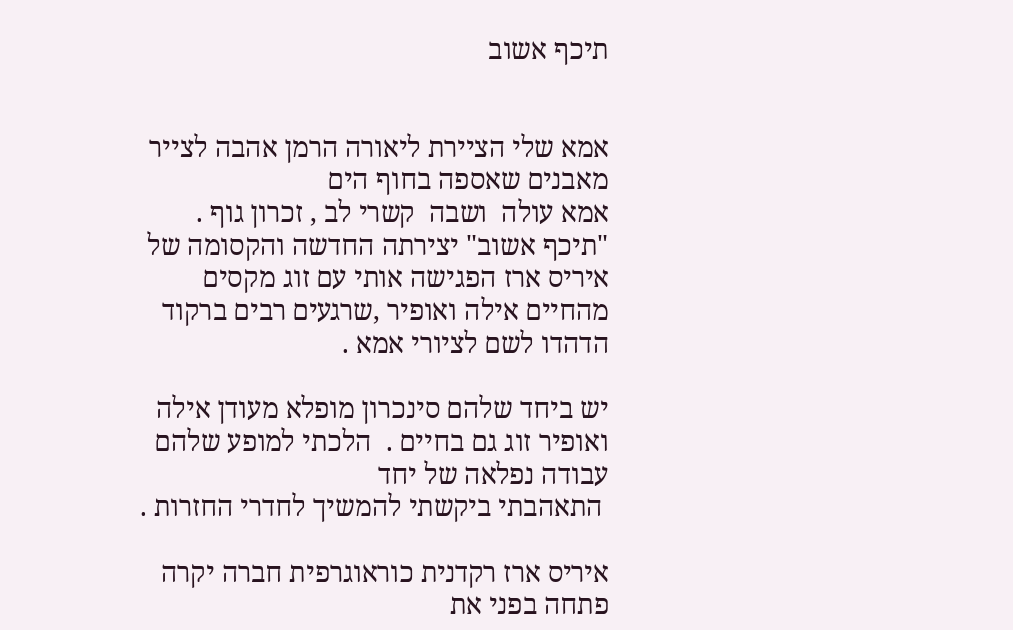תיכף אשוב


אמא שלי הציירת ליאורה הרמן אהבה לצייר מאבנים שאספה בחוף הים
אמא עולה  ושבה  קשרי לב , זכרון גוף .
"תיכף אשוב" יצירתה החדשה והקסומה של איריס ארז הפגישה אותי עם זוג מקסים
מהחיים אילה ואופיר ,שרגעים רבים ברקוד הדהדו לשם לציורי אמא .

יש ביחד שלהם סינכרון מופלא מעודן אילה ואופיר זוג גם בחיים .  הלכתי למופע שלהם עבודה נפלאה של יחד
 התאהבתי ביקשתי להמשיך לחדרי החזרות .

איריס ארז רקדנית כוראוגרפית חברה יקרה פתחה בפני את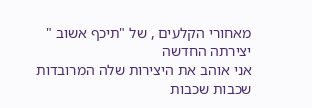מאחורי הקלעים , של "תיכף אשוב " יצירתה החדשה
אני אוהב את היצירות שלה המרובדות שכבות שכבות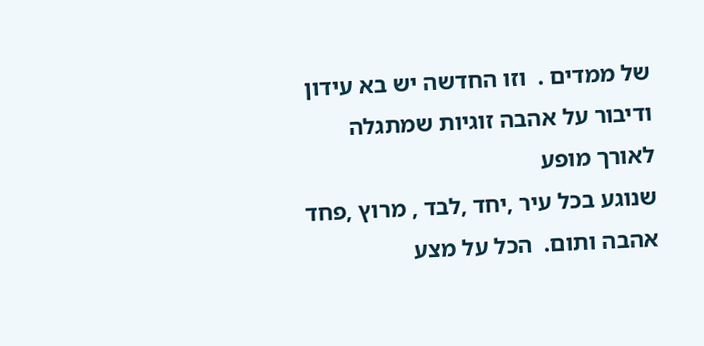של ממדים .  וזו החדשה יש בא עידון ודיבור על אהבה זוגיות שמתגלה לאורך מופע
שנוגע בכל עיר ,יחד ,לבד , מרוץ ,פחד אהבה ותום.  הכל על מצע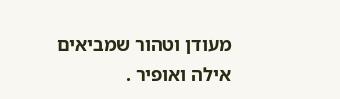מעודן וטהור שמביאים אילה ואופיר .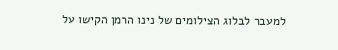למעבר לבלוג הצילומים של נינו הרמן הקישו על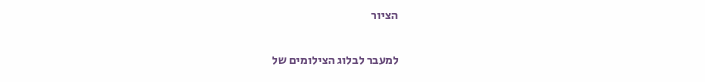הציור

למעבר לבלוג הצילומים של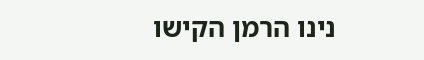נינו הרמן הקישו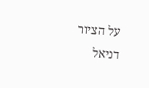על הציור
דניאל